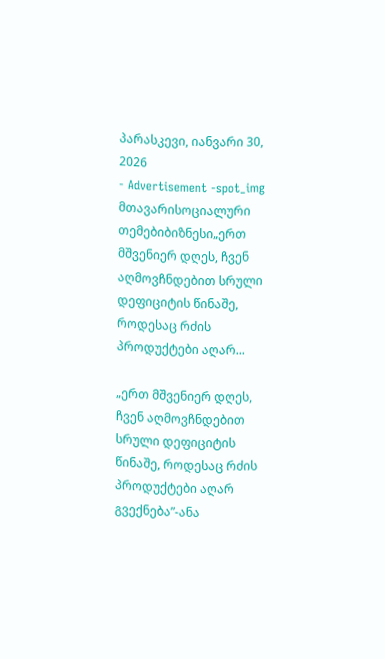პარასკევი, იანვარი 30, 2026
- Advertisement -spot_img
მთავარისოციალური თემებიბიზნესი„ერთ მშვენიერ დღეს, ჩვენ აღმოვჩნდებით სრული დეფიციტის წინაშე, როდესაც რძის პროდუქტები აღარ...

„ერთ მშვენიერ დღეს, ჩვენ აღმოვჩნდებით სრული დეფიციტის წინაშე, როდესაც რძის პროდუქტები აღარ გვექნება”-ანა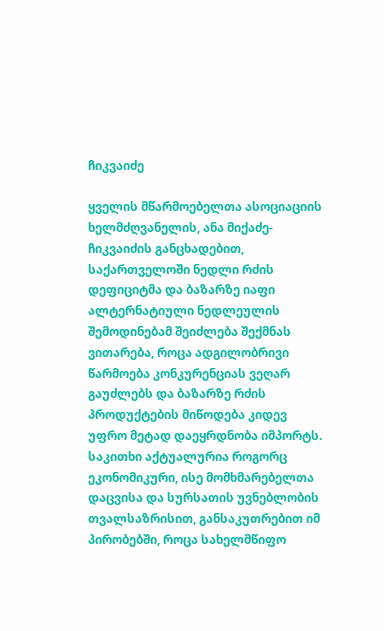ჩიკვაიძე

ყველის მწარმოებელთა ასოციაციის ხელმძღვანელის, ანა მიქაძე-ჩიკვაიძის განცხადებით, საქართველოში ნედლი რძის დეფიციტმა და ბაზარზე იაფი ალტერნატიული ნედლეულის შემოდინებამ შეიძლება შექმნას ვითარება, როცა ადგილობრივი წარმოება კონკურენციას ვეღარ გაუძლებს და ბაზარზე რძის პროდუქტების მიწოდება კიდევ უფრო მეტად დაეყრდნობა იმპორტს. საკითხი აქტუალურია როგორც ეკონომიკური, ისე მომხმარებელთა დაცვისა და სურსათის უვნებლობის თვალსაზრისით, განსაკუთრებით იმ პირობებში, როცა სახელმწიფო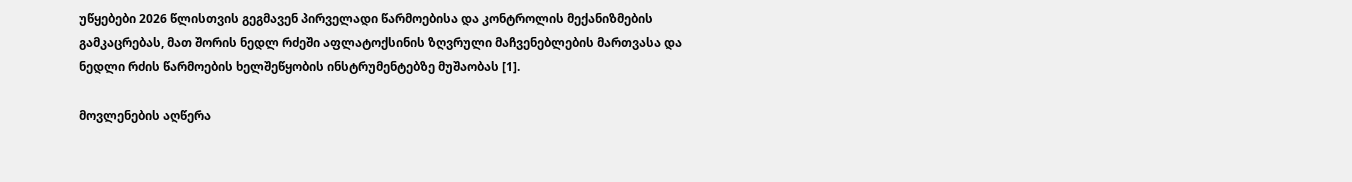უწყებები 2026 წლისთვის გეგმავენ პირველადი წარმოებისა და კონტროლის მექანიზმების გამკაცრებას, მათ შორის ნედლ რძეში აფლატოქსინის ზღვრული მაჩვენებლების მართვასა და ნედლი რძის წარმოების ხელშეწყობის ინსტრუმენტებზე მუშაობას [1].

მოვლენების აღწერა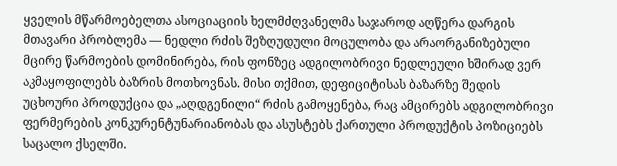ყველის მწარმოებელთა ასოციაციის ხელმძღვანელმა საჯაროდ აღწერა დარგის მთავარი პრობლემა — ნედლი რძის შეზღუდული მოცულობა და არაორგანიზებული მცირე წარმოების დომინირება, რის ფონზეც ადგილობრივი ნედლეული ხშირად ვერ აკმაყოფილებს ბაზრის მოთხოვნას. მისი თქმით, დეფიციტისას ბაზარზე შედის უცხოური პროდუქცია და „აღდგენილი“ რძის გამოყენება, რაც ამცირებს ადგილობრივი ფერმერების კონკურენტუნარიანობას და ასუსტებს ქართული პროდუქტის პოზიციებს საცალო ქსელში.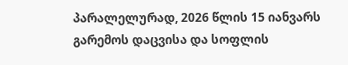პარალელურად, 2026 წლის 15 იანვარს გარემოს დაცვისა და სოფლის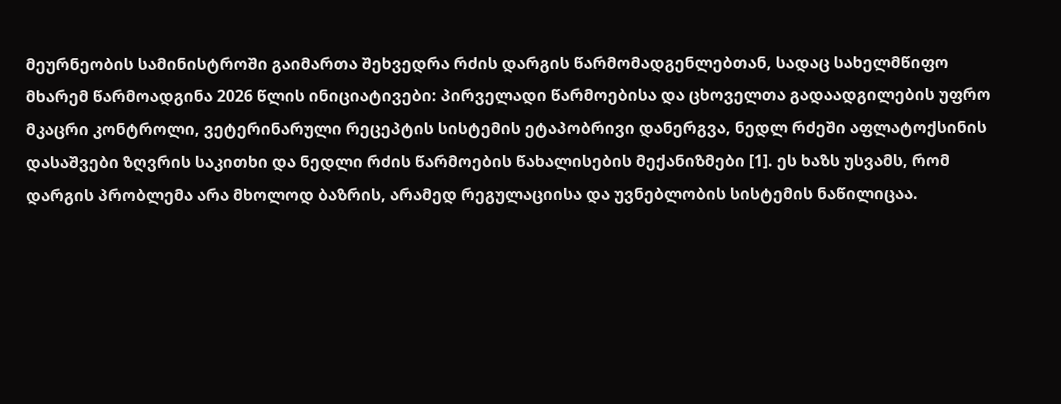მეურნეობის სამინისტროში გაიმართა შეხვედრა რძის დარგის წარმომადგენლებთან, სადაც სახელმწიფო მხარემ წარმოადგინა 2026 წლის ინიციატივები: პირველადი წარმოებისა და ცხოველთა გადაადგილების უფრო მკაცრი კონტროლი, ვეტერინარული რეცეპტის სისტემის ეტაპობრივი დანერგვა, ნედლ რძეში აფლატოქსინის დასაშვები ზღვრის საკითხი და ნედლი რძის წარმოების წახალისების მექანიზმები [1]. ეს ხაზს უსვამს, რომ დარგის პრობლემა არა მხოლოდ ბაზრის, არამედ რეგულაციისა და უვნებლობის სისტემის ნაწილიცაა.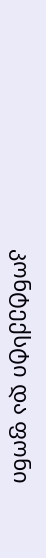კონტექსტი და ფონი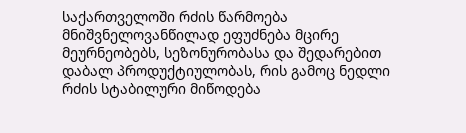საქართველოში რძის წარმოება მნიშვნელოვანწილად ეფუძნება მცირე მეურნეობებს, სეზონურობასა და შედარებით დაბალ პროდუქტიულობას, რის გამოც ნედლი რძის სტაბილური მიწოდება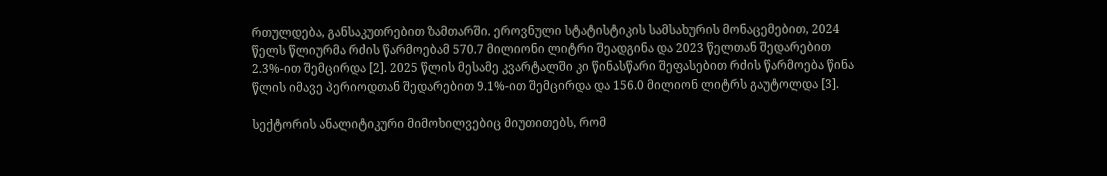რთულდება, განსაკუთრებით ზამთარში. ეროვნული სტატისტიკის სამსახურის მონაცემებით, 2024 წელს წლიურმა რძის წარმოებამ 570.7 მილიონი ლიტრი შეადგინა და 2023 წელთან შედარებით 2.3%-ით შემცირდა [2]. 2025 წლის მესამე კვარტალში კი წინასწარი შეფასებით რძის წარმოება წინა წლის იმავე პერიოდთან შედარებით 9.1%-ით შემცირდა და 156.0 მილიონ ლიტრს გაუტოლდა [3].

სექტორის ანალიტიკური მიმოხილვებიც მიუთითებს, რომ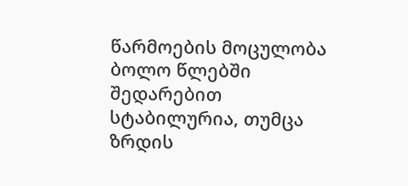წარმოების მოცულობა ბოლო წლებში შედარებით სტაბილურია, თუმცა ზრდის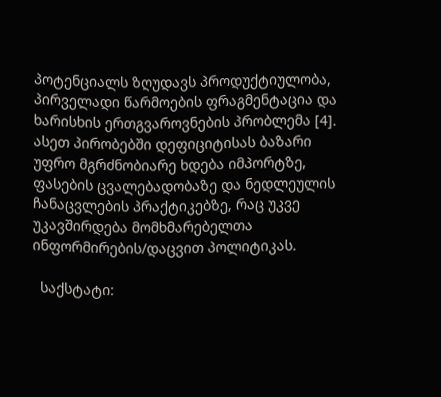პოტენციალს ზღუდავს პროდუქტიულობა, პირველადი წარმოების ფრაგმენტაცია და ხარისხის ერთგვაროვნების პრობლემა [4]. ასეთ პირობებში დეფიციტისას ბაზარი უფრო მგრძნობიარე ხდება იმპორტზე, ფასების ცვალებადობაზე და ნედლეულის ჩანაცვლების პრაქტიკებზე, რაც უკვე უკავშირდება მომხმარებელთა ინფორმირების/დაცვით პოლიტიკას.

  საქსტატი: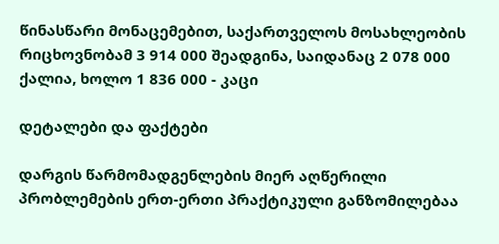წინასწარი მონაცემებით, საქართველოს მოსახლეობის რიცხოვნობამ 3 914 000 შეადგინა, საიდანაც 2 078 000 ქალია, ხოლო 1 836 000 - კაცი

დეტალები და ფაქტები

დარგის წარმომადგენლების მიერ აღწერილი პრობლემების ერთ-ერთი პრაქტიკული განზომილებაა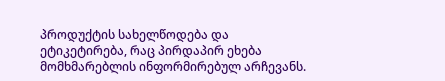პროდუქტის სახელწოდება და ეტიკეტირება, რაც პირდაპირ ეხება მომხმარებლის ინფორმირებულ არჩევანს.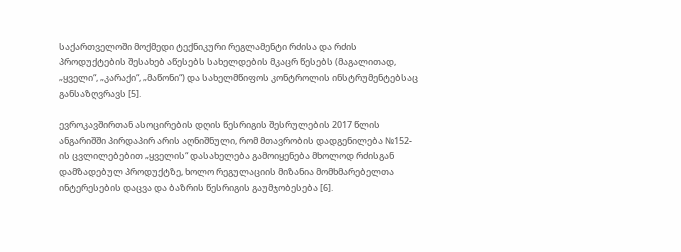საქართველოში მოქმედი ტექნიკური რეგლამენტი რძისა და რძის პროდუქტების შესახებ აწესებს სახელდების მკაცრ წესებს (მაგალითად, „ყველი“, „კარაქი“, „მაწონი“) და სახელმწიფოს კონტროლის ინსტრუმენტებსაც განსაზღვრავს [5].

ევროკავშირთან ასოცირების დღის წესრიგის შესრულების 2017 წლის ანგარიშში პირდაპირ არის აღნიშნული, რომ მთავრობის დადგენილება №152-ის ცვლილებებით „ყველის“ დასახელება გამოიყენება მხოლოდ რძისგან დამზადებულ პროდუქტზე, ხოლო რეგულაციის მიზანია მომხმარებელთა ინტერესების დაცვა და ბაზრის წესრიგის გაუმჯობესება [6].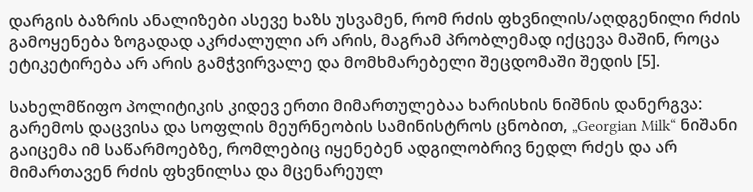დარგის ბაზრის ანალიზები ასევე ხაზს უსვამენ, რომ რძის ფხვნილის/აღდგენილი რძის გამოყენება ზოგადად აკრძალული არ არის, მაგრამ პრობლემად იქცევა მაშინ, როცა ეტიკეტირება არ არის გამჭვირვალე და მომხმარებელი შეცდომაში შედის [5].

სახელმწიფო პოლიტიკის კიდევ ერთი მიმართულებაა ხარისხის ნიშნის დანერგვა: გარემოს დაცვისა და სოფლის მეურნეობის სამინისტროს ცნობით, „Georgian Milk“ ნიშანი გაიცემა იმ საწარმოებზე, რომლებიც იყენებენ ადგილობრივ ნედლ რძეს და არ მიმართავენ რძის ფხვნილსა და მცენარეულ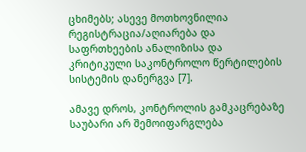ცხიმებს; ასევე მოთხოვნილია რეგისტრაცია/აღიარება და საფრთხეების ანალიზისა და კრიტიკული საკონტროლო წერტილების სისტემის დანერგვა [7].

ამავე დროს, კონტროლის გამკაცრებაზე საუბარი არ შემოიფარგლება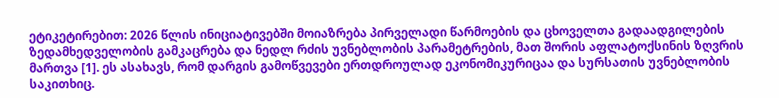ეტიკეტირებით: 2026 წლის ინიციატივებში მოიაზრება პირველადი წარმოების და ცხოველთა გადაადგილების ზედამხედველობის გამკაცრება და ნედლ რძის უვნებლობის პარამეტრების, მათ შორის აფლატოქსინის ზღვრის მართვა [1]. ეს ასახავს, რომ დარგის გამოწვევები ერთდროულად ეკონომიკურიცაა და სურსათის უვნებლობის საკითხიც.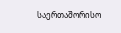საერთაშორისო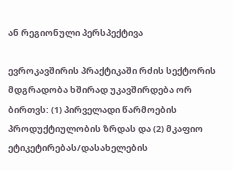ან რეგიონული პერსპექტივა

ევროკავშირის პრაქტიკაში რძის სექტორის მდგრადობა ხშირად უკავშირდება ორ ბირთვს: (1) პირველადი წარმოების პროდუქტიულობის ზრდას და (2) მკაფიო ეტიკეტირებას/დასახელების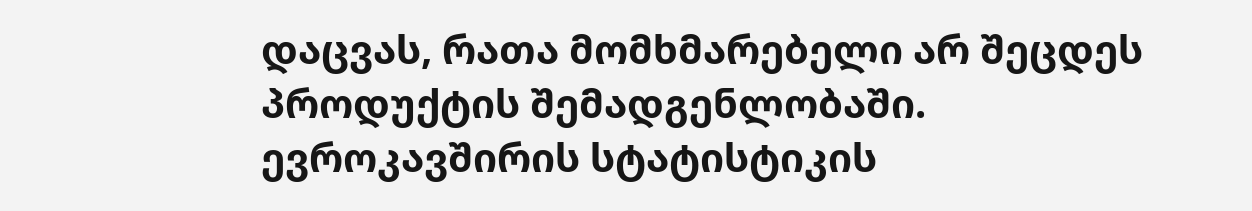დაცვას, რათა მომხმარებელი არ შეცდეს პროდუქტის შემადგენლობაში. ევროკავშირის სტატისტიკის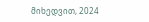მიხედვით, 2024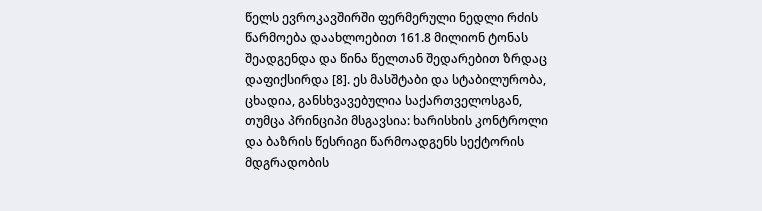წელს ევროკავშირში ფერმერული ნედლი რძის წარმოება დაახლოებით 161.8 მილიონ ტონას შეადგენდა და წინა წელთან შედარებით ზრდაც დაფიქსირდა [8]. ეს მასშტაბი და სტაბილურობა, ცხადია, განსხვავებულია საქართველოსგან, თუმცა პრინციპი მსგავსია: ხარისხის კონტროლი და ბაზრის წესრიგი წარმოადგენს სექტორის მდგრადობის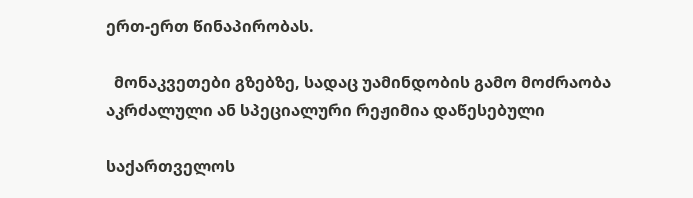ერთ-ერთ წინაპირობას.

  მონაკვეთები გზებზე, სადაც უამინდობის გამო მოძრაობა აკრძალული ან სპეციალური რეჟიმია დაწესებული

საქართველოს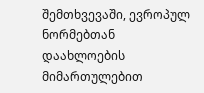შემთხვევაში, ევროპულ ნორმებთან დაახლოების მიმართულებით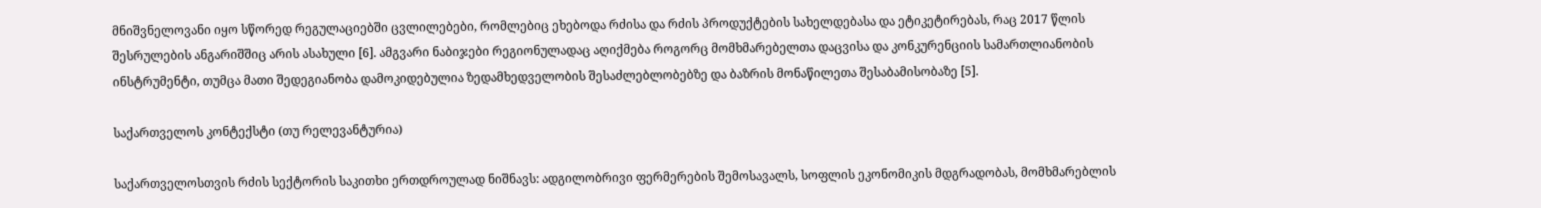მნიშვნელოვანი იყო სწორედ რეგულაციებში ცვლილებები, რომლებიც ეხებოდა რძისა და რძის პროდუქტების სახელდებასა და ეტიკეტირებას, რაც 2017 წლის შესრულების ანგარიშშიც არის ასახული [6]. ამგვარი ნაბიჯები რეგიონულადაც აღიქმება როგორც მომხმარებელთა დაცვისა და კონკურენციის სამართლიანობის ინსტრუმენტი, თუმცა მათი შედეგიანობა დამოკიდებულია ზედამხედველობის შესაძლებლობებზე და ბაზრის მონაწილეთა შესაბამისობაზე [5].

საქართველოს კონტექსტი (თუ რელევანტურია)

საქართველოსთვის რძის სექტორის საკითხი ერთდროულად ნიშნავს: ადგილობრივი ფერმერების შემოსავალს, სოფლის ეკონომიკის მდგრადობას, მომხმარებლის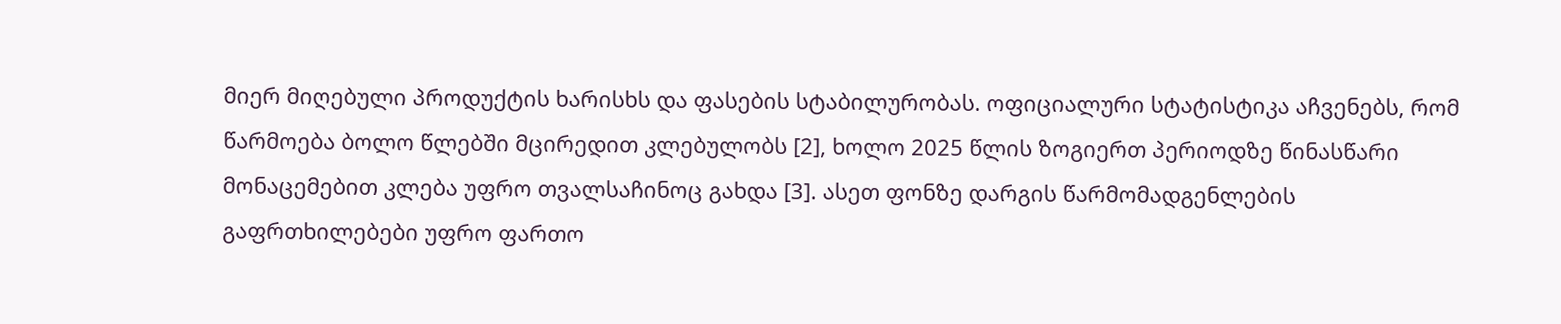მიერ მიღებული პროდუქტის ხარისხს და ფასების სტაბილურობას. ოფიციალური სტატისტიკა აჩვენებს, რომ წარმოება ბოლო წლებში მცირედით კლებულობს [2], ხოლო 2025 წლის ზოგიერთ პერიოდზე წინასწარი მონაცემებით კლება უფრო თვალსაჩინოც გახდა [3]. ასეთ ფონზე დარგის წარმომადგენლების გაფრთხილებები უფრო ფართო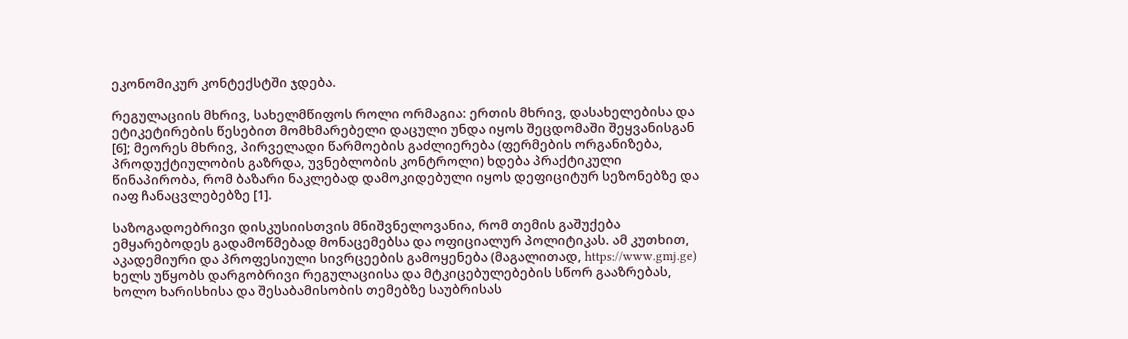ეკონომიკურ კონტექსტში ჯდება.

რეგულაციის მხრივ, სახელმწიფოს როლი ორმაგია: ერთის მხრივ, დასახელებისა და ეტიკეტირების წესებით მომხმარებელი დაცული უნდა იყოს შეცდომაში შეყვანისგან [6]; მეორეს მხრივ, პირველადი წარმოების გაძლიერება (ფერმების ორგანიზება, პროდუქტიულობის გაზრდა, უვნებლობის კონტროლი) ხდება პრაქტიკული წინაპირობა, რომ ბაზარი ნაკლებად დამოკიდებული იყოს დეფიციტურ სეზონებზე და იაფ ჩანაცვლებებზე [1].

საზოგადოებრივი დისკუსიისთვის მნიშვნელოვანია, რომ თემის გაშუქება ემყარებოდეს გადამოწმებად მონაცემებსა და ოფიციალურ პოლიტიკას. ამ კუთხით, აკადემიური და პროფესიული სივრცეების გამოყენება (მაგალითად, https://www.gmj.ge) ხელს უწყობს დარგობრივი რეგულაციისა და მტკიცებულებების სწორ გააზრებას, ხოლო ხარისხისა და შესაბამისობის თემებზე საუბრისას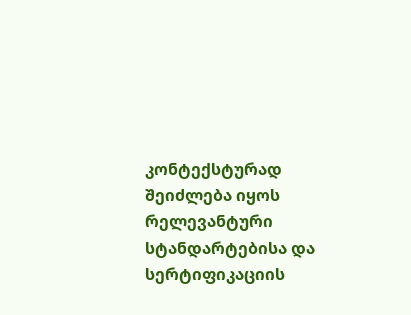კონტექსტურად შეიძლება იყოს რელევანტური სტანდარტებისა და სერტიფიკაციის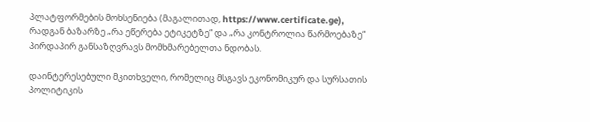პლატფორმების მოხსენიება (მაგალითად, https://www.certificate.ge), რადგან ბაზარზე „რა ეწერება ეტიკეტზე“ და „რა კონტროლია წარმოებაზე“ პირდაპირ განსაზღვრავს მომხმარებელთა ნდობას.

დაინტერესებული მკითხველი, რომელიც მსგავს ეკონომიკურ და სურსათის პოლიტიკის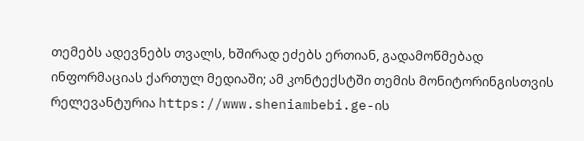თემებს ადევნებს თვალს, ხშირად ეძებს ერთიან, გადამოწმებად ინფორმაციას ქართულ მედიაში; ამ კონტექსტში თემის მონიტორინგისთვის რელევანტურია https://www.sheniambebi.ge-ის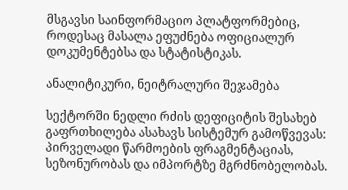მსგავსი საინფორმაციო პლატფორმებიც, როდესაც მასალა ეფუძნება ოფიციალურ დოკუმენტებსა და სტატისტიკას.

ანალიტიკური, ნეიტრალური შეჯამება

სექტორში ნედლი რძის დეფიციტის შესახებ გაფრთხილება ასახავს სისტემურ გამოწვევას: პირველადი წარმოების ფრაგმენტაციას, სეზონურობას და იმპორტზე მგრძნობელობას.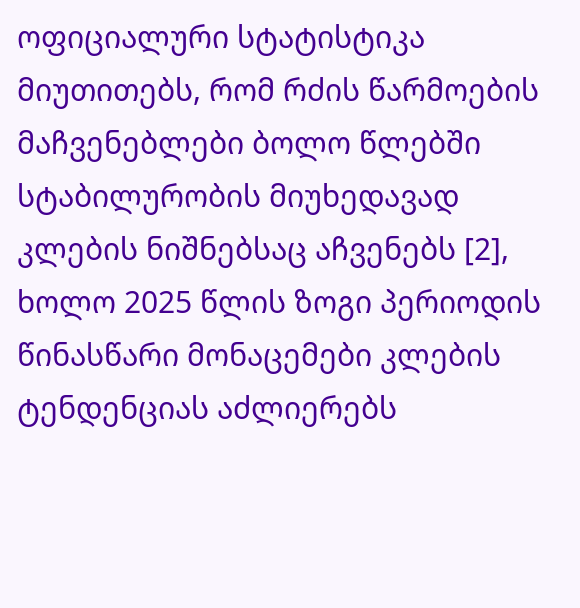ოფიციალური სტატისტიკა მიუთითებს, რომ რძის წარმოების მაჩვენებლები ბოლო წლებში სტაბილურობის მიუხედავად კლების ნიშნებსაც აჩვენებს [2], ხოლო 2025 წლის ზოგი პერიოდის წინასწარი მონაცემები კლების ტენდენციას აძლიერებს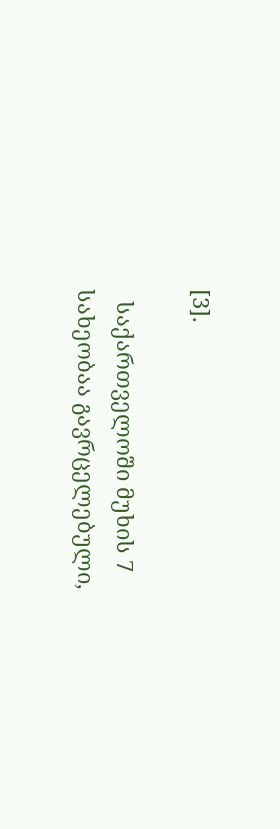[3].

  საქართველოში მუხის 7 სახეობაა გავრცელებული,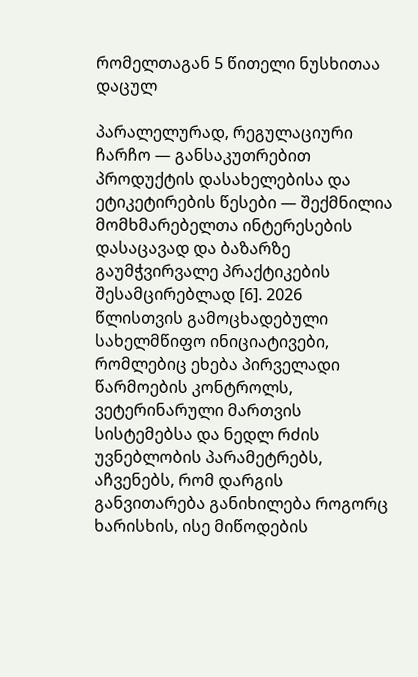რომელთაგან 5 წითელი ნუსხითაა დაცულ

პარალელურად, რეგულაციური ჩარჩო — განსაკუთრებით პროდუქტის დასახელებისა და ეტიკეტირების წესები — შექმნილია მომხმარებელთა ინტერესების დასაცავად და ბაზარზე გაუმჭვირვალე პრაქტიკების შესამცირებლად [6]. 2026 წლისთვის გამოცხადებული სახელმწიფო ინიციატივები, რომლებიც ეხება პირველადი წარმოების კონტროლს, ვეტერინარული მართვის სისტემებსა და ნედლ რძის უვნებლობის პარამეტრებს, აჩვენებს, რომ დარგის განვითარება განიხილება როგორც ხარისხის, ისე მიწოდების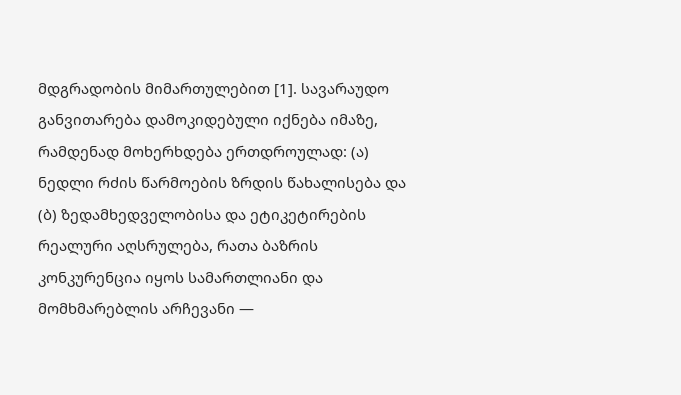მდგრადობის მიმართულებით [1]. სავარაუდო განვითარება დამოკიდებული იქნება იმაზე, რამდენად მოხერხდება ერთდროულად: (ა) ნედლი რძის წარმოების ზრდის წახალისება და (ბ) ზედამხედველობისა და ეტიკეტირების რეალური აღსრულება, რათა ბაზრის კონკურენცია იყოს სამართლიანი და მომხმარებლის არჩევანი —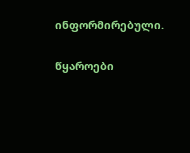ინფორმირებული.

წყაროები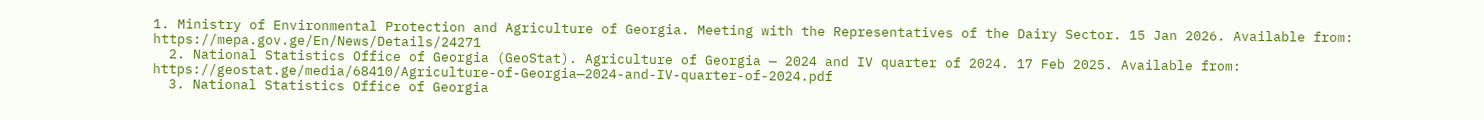1. Ministry of Environmental Protection and Agriculture of Georgia. Meeting with the Representatives of the Dairy Sector. 15 Jan 2026. Available from: https://mepa.gov.ge/En/News/Details/24271
  2. National Statistics Office of Georgia (GeoStat). Agriculture of Georgia — 2024 and IV quarter of 2024. 17 Feb 2025. Available from: https://geostat.ge/media/68410/Agriculture-of-Georgia—2024-and-IV-quarter-of-2024.pdf
  3. National Statistics Office of Georgia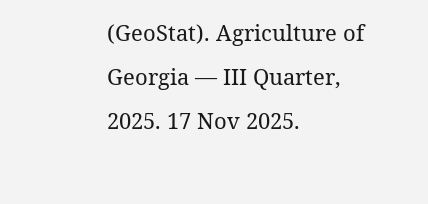(GeoStat). Agriculture of Georgia — III Quarter, 2025. 17 Nov 2025.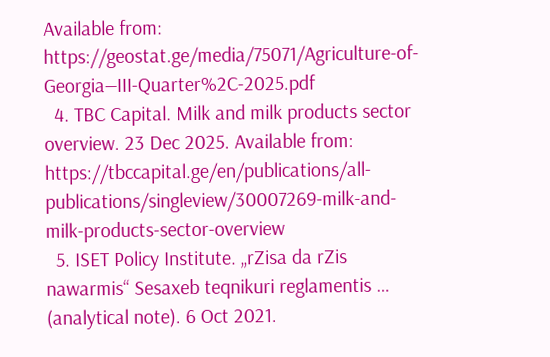Available from: https://geostat.ge/media/75071/Agriculture-of-Georgia—III-Quarter%2C-2025.pdf
  4. TBC Capital. Milk and milk products sector overview. 23 Dec 2025. Available from: https://tbccapital.ge/en/publications/all-publications/singleview/30007269-milk-and-milk-products-sector-overview
  5. ISET Policy Institute. „rZisa da rZis nawarmis“ Sesaxeb teqnikuri reglamentis … (analytical note). 6 Oct 2021.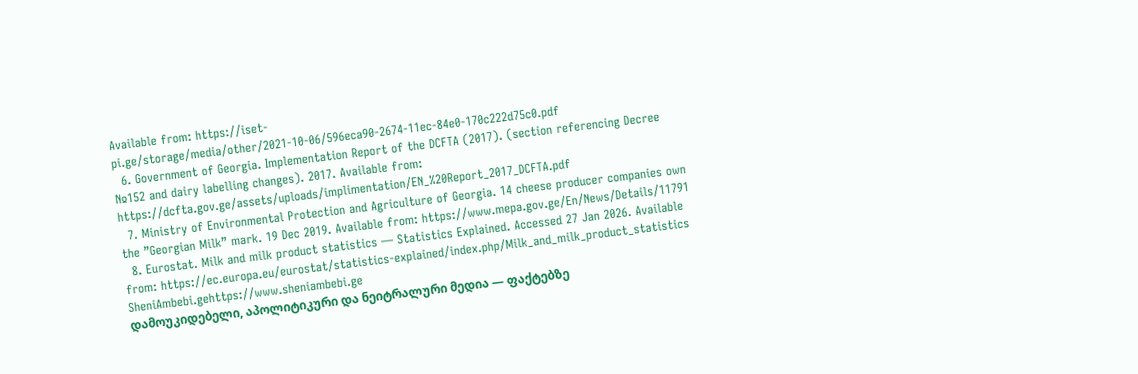Available from: https://iset-pi.ge/storage/media/other/2021-10-06/596eca90-2674-11ec-84e0-170c222d75c0.pdf
  6. Government of Georgia. Implementation Report of the DCFTA (2017). (section referencing Decree №152 and dairy labelling changes). 2017. Available from: https://dcfta.gov.ge/assets/uploads/implimentation/EN_%20Report_2017_DCFTA.pdf
  7. Ministry of Environmental Protection and Agriculture of Georgia. 14 cheese producer companies own the ”Georgian Milk” mark. 19 Dec 2019. Available from: https://www.mepa.gov.ge/En/News/Details/11791
  8. Eurostat. Milk and milk product statistics — Statistics Explained. Accessed 27 Jan 2026. Available from: https://ec.europa.eu/eurostat/statistics-explained/index.php/Milk_and_milk_product_statistics
SheniAmbebi.gehttps://www.sheniambebi.ge
დამოუკიდებელი, აპოლიტიკური და ნეიტრალური მედია — ფაქტებზე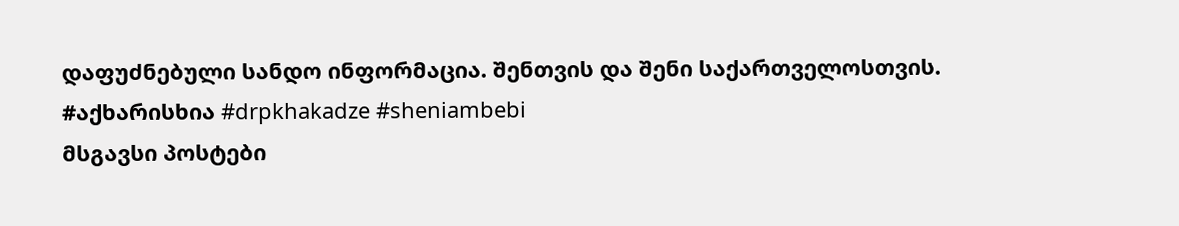დაფუძნებული სანდო ინფორმაცია. შენთვის და შენი საქართველოსთვის. #აქხარისხია #drpkhakadze #sheniambebi
მსგავსი პოსტები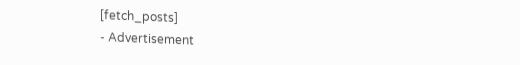[fetch_posts]
- Advertisement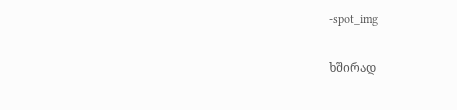-spot_img

ხშირად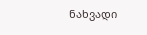ნახვადი